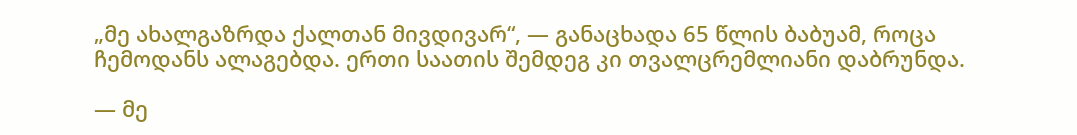„მე ახალგაზრდა ქალთან მივდივარ“, — განაცხადა 65 წლის ბაბუამ, როცა ჩემოდანს ალაგებდა. ერთი საათის შემდეგ კი თვალცრემლიანი დაბრუნდა.

— მე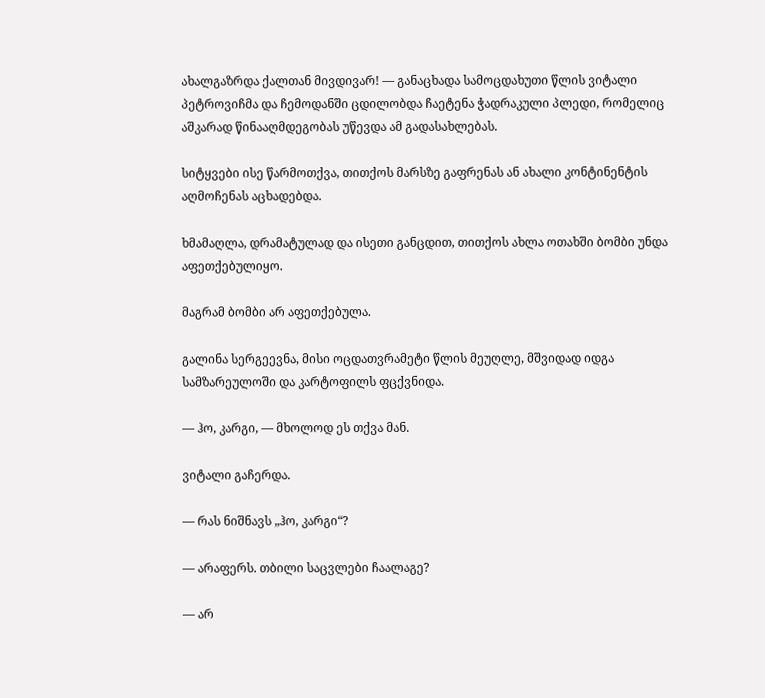ახალგაზრდა ქალთან მივდივარ! — განაცხადა სამოცდახუთი წლის ვიტალი პეტროვიჩმა და ჩემოდანში ცდილობდა ჩაეტენა ჭადრაკული პლედი, რომელიც აშკარად წინააღმდეგობას უწევდა ამ გადასახლებას.

სიტყვები ისე წარმოთქვა, თითქოს მარსზე გაფრენას ან ახალი კონტინენტის აღმოჩენას აცხადებდა.

ხმამაღლა, დრამატულად და ისეთი განცდით, თითქოს ახლა ოთახში ბომბი უნდა აფეთქებულიყო.

მაგრამ ბომბი არ აფეთქებულა.

გალინა სერგეევნა, მისი ოცდათვრამეტი წლის მეუღლე, მშვიდად იდგა სამზარეულოში და კარტოფილს ფცქვნიდა.

— ჰო, კარგი, — მხოლოდ ეს თქვა მან.

ვიტალი გაჩერდა.

— რას ნიშნავს „ჰო, კარგი“?

— არაფერს. თბილი საცვლები ჩაალაგე?

— არ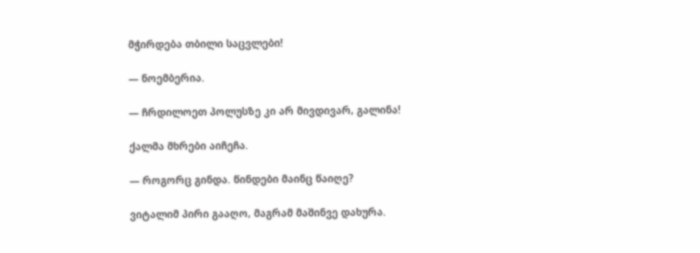მჭირდება თბილი საცვლები!

— ნოემბერია.

— ჩრდილოეთ პოლუსზე კი არ მივდივარ, გალინა!

ქალმა მხრები აიჩეჩა.

— როგორც გინდა. წინდები მაინც წაიღე?

ვიტალიმ პირი გააღო, მაგრამ მაშინვე დახურა.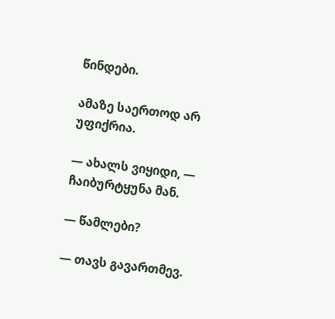წინდები.

ამაზე საერთოდ არ უფიქრია.

— ახალს ვიყიდი, — ჩაიბურტყუნა მან.

— წამლები?

— თავს გავართმევ.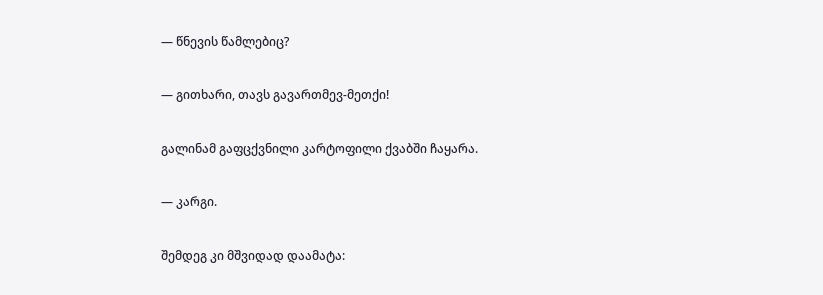— წნევის წამლებიც?

— გითხარი, თავს გავართმევ-მეთქი!

გალინამ გაფცქვნილი კარტოფილი ქვაბში ჩაყარა.

— კარგი.

შემდეგ კი მშვიდად დაამატა: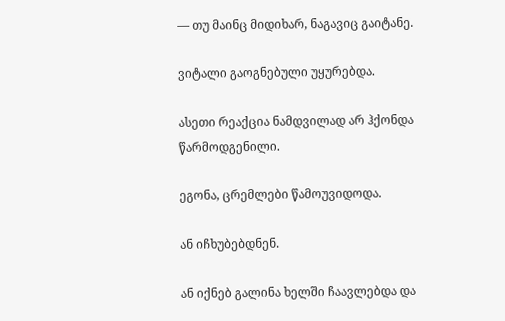— თუ მაინც მიდიხარ, ნაგავიც გაიტანე.

ვიტალი გაოგნებული უყურებდა.

ასეთი რეაქცია ნამდვილად არ ჰქონდა წარმოდგენილი.

ეგონა, ცრემლები წამოუვიდოდა.

ან იჩხუბებდნენ.

ან იქნებ გალინა ხელში ჩაავლებდა და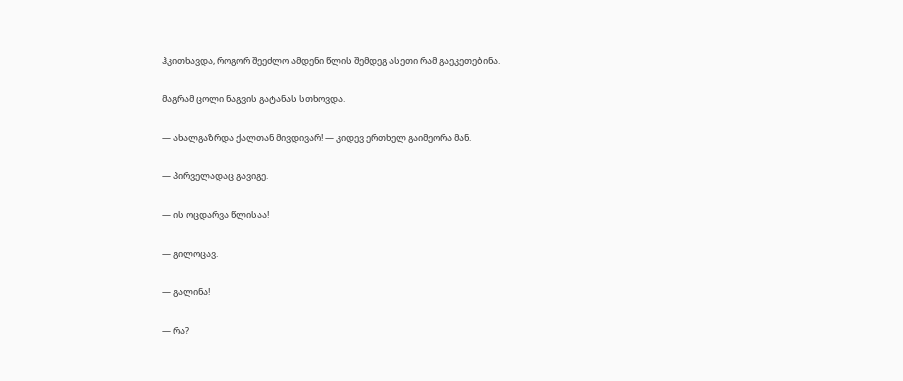ჰკითხავდა, როგორ შეეძლო ამდენი წლის შემდეგ ასეთი რამ გაეკეთებინა.

მაგრამ ცოლი ნაგვის გატანას სთხოვდა.

— ახალგაზრდა ქალთან მივდივარ! — კიდევ ერთხელ გაიმეორა მან.

— პირველადაც გავიგე.

— ის ოცდარვა წლისაა!

— გილოცავ.

— გალინა!

— რა?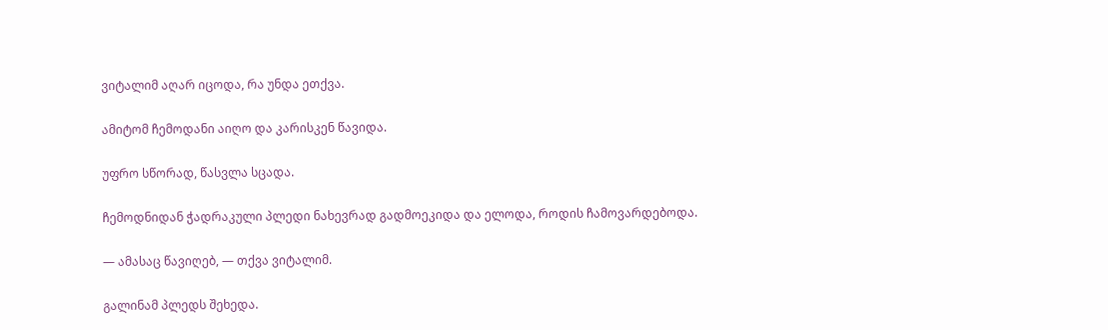ვიტალიმ აღარ იცოდა, რა უნდა ეთქვა.

ამიტომ ჩემოდანი აიღო და კარისკენ წავიდა.

უფრო სწორად, წასვლა სცადა.

ჩემოდნიდან ჭადრაკული პლედი ნახევრად გადმოეკიდა და ელოდა, როდის ჩამოვარდებოდა.

— ამასაც წავიღებ, — თქვა ვიტალიმ.

გალინამ პლედს შეხედა.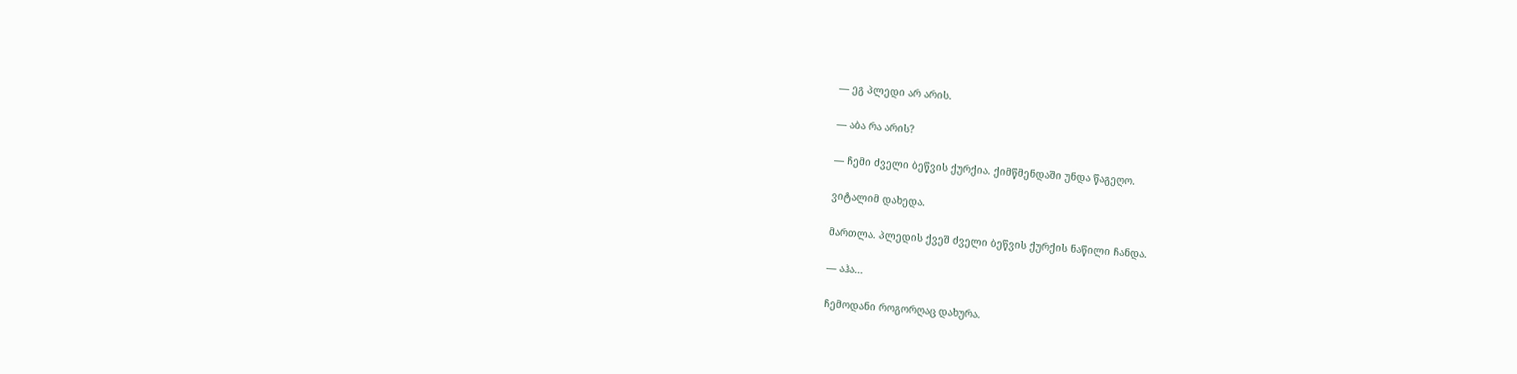— ეგ პლედი არ არის.

— აბა რა არის?

— ჩემი ძველი ბეწვის ქურქია. ქიმწმენდაში უნდა წაგეღო.

ვიტალიმ დახედა.

მართლა. პლედის ქვეშ ძველი ბეწვის ქურქის ნაწილი ჩანდა.

— აჰა…

ჩემოდანი როგორღაც დახურა.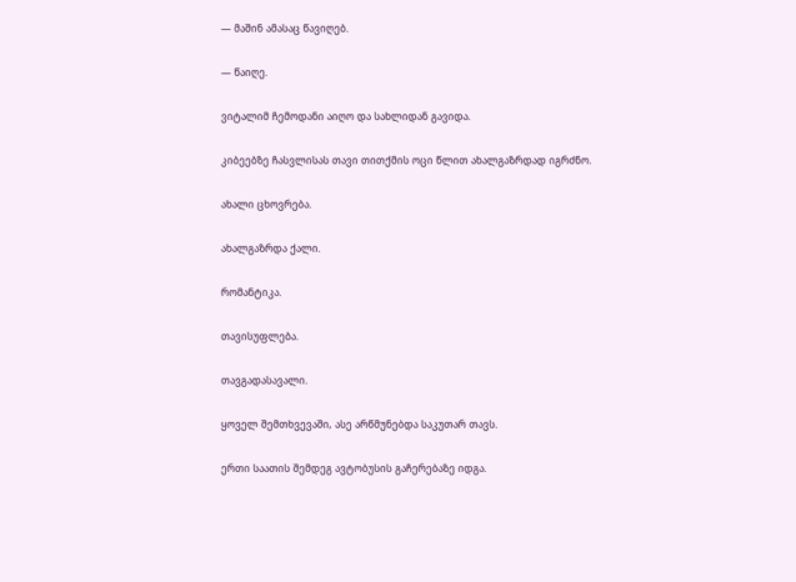— მაშინ ამასაც წავიღებ.

— წაიღე.

ვიტალიმ ჩემოდანი აიღო და სახლიდან გავიდა.

კიბეებზე ჩასვლისას თავი თითქმის ოცი წლით ახალგაზრდად იგრძნო.

ახალი ცხოვრება.

ახალგაზრდა ქალი.

რომანტიკა.

თავისუფლება.

თავგადასავალი.

ყოველ შემთხვევაში, ასე არწმუნებდა საკუთარ თავს.

ერთი საათის შემდეგ ავტობუსის გაჩერებაზე იდგა.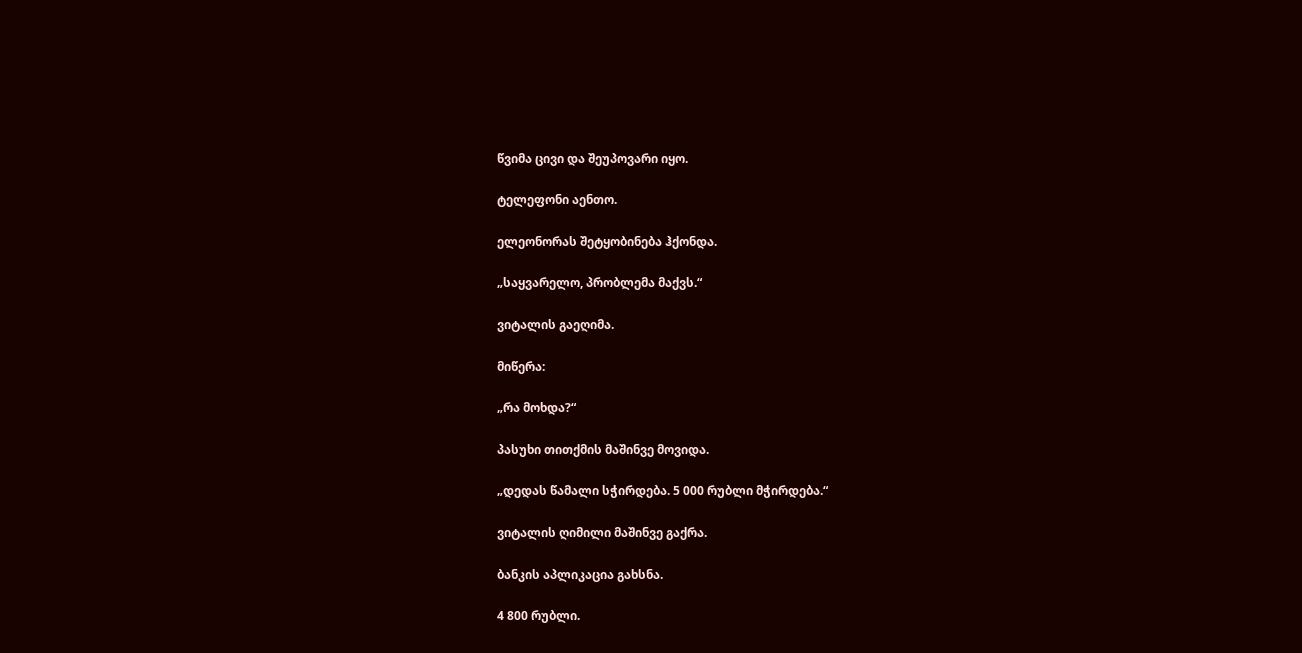წვიმა ცივი და შეუპოვარი იყო.

ტელეფონი აენთო.

ელეონორას შეტყობინება ჰქონდა.

„საყვარელო, პრობლემა მაქვს.“

ვიტალის გაეღიმა.

მიწერა:

„რა მოხდა?“

პასუხი თითქმის მაშინვე მოვიდა.

„დედას წამალი სჭირდება. 5 000 რუბლი მჭირდება.“

ვიტალის ღიმილი მაშინვე გაქრა.

ბანკის აპლიკაცია გახსნა.

4 800 რუბლი.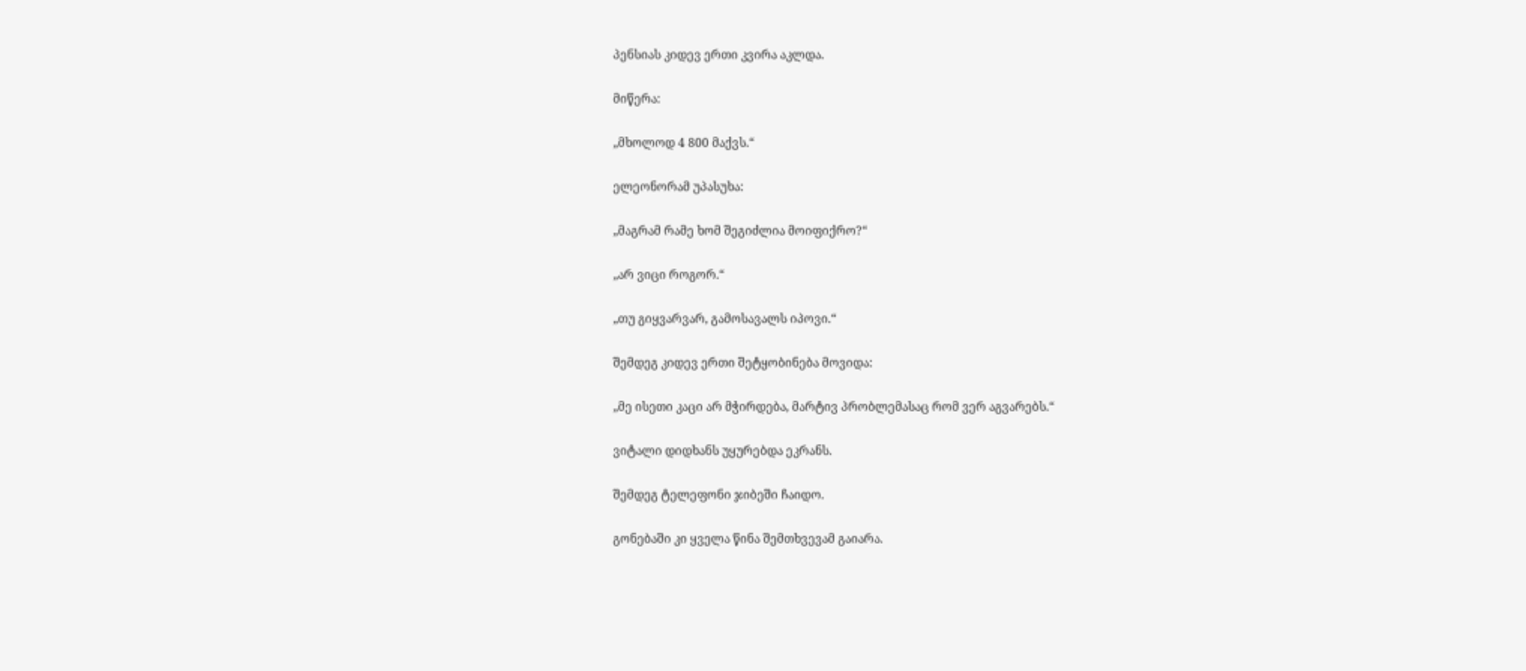პენსიას კიდევ ერთი კვირა აკლდა.

მიწერა:

„მხოლოდ 4 800 მაქვს.“

ელეონორამ უპასუხა:

„მაგრამ რამე ხომ შეგიძლია მოიფიქრო?“

„არ ვიცი როგორ.“

„თუ გიყვარვარ, გამოსავალს იპოვი.“

შემდეგ კიდევ ერთი შეტყობინება მოვიდა:

„მე ისეთი კაცი არ მჭირდება, მარტივ პრობლემასაც რომ ვერ აგვარებს.“

ვიტალი დიდხანს უყურებდა ეკრანს.

შემდეგ ტელეფონი ჯიბეში ჩაიდო.

გონებაში კი ყველა წინა შემთხვევამ გაიარა.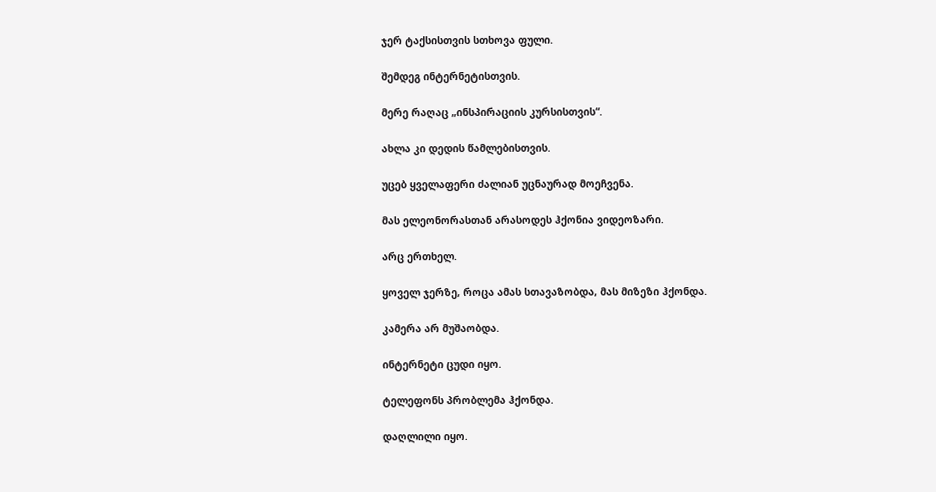ჯერ ტაქსისთვის სთხოვა ფული.

შემდეგ ინტერნეტისთვის.

მერე რაღაც „ინსპირაციის კურსისთვის“.

ახლა კი დედის წამლებისთვის.

უცებ ყველაფერი ძალიან უცნაურად მოეჩვენა.

მას ელეონორასთან არასოდეს ჰქონია ვიდეოზარი.

არც ერთხელ.

ყოველ ჯერზე, როცა ამას სთავაზობდა, მას მიზეზი ჰქონდა.

კამერა არ მუშაობდა.

ინტერნეტი ცუდი იყო.

ტელეფონს პრობლემა ჰქონდა.

დაღლილი იყო.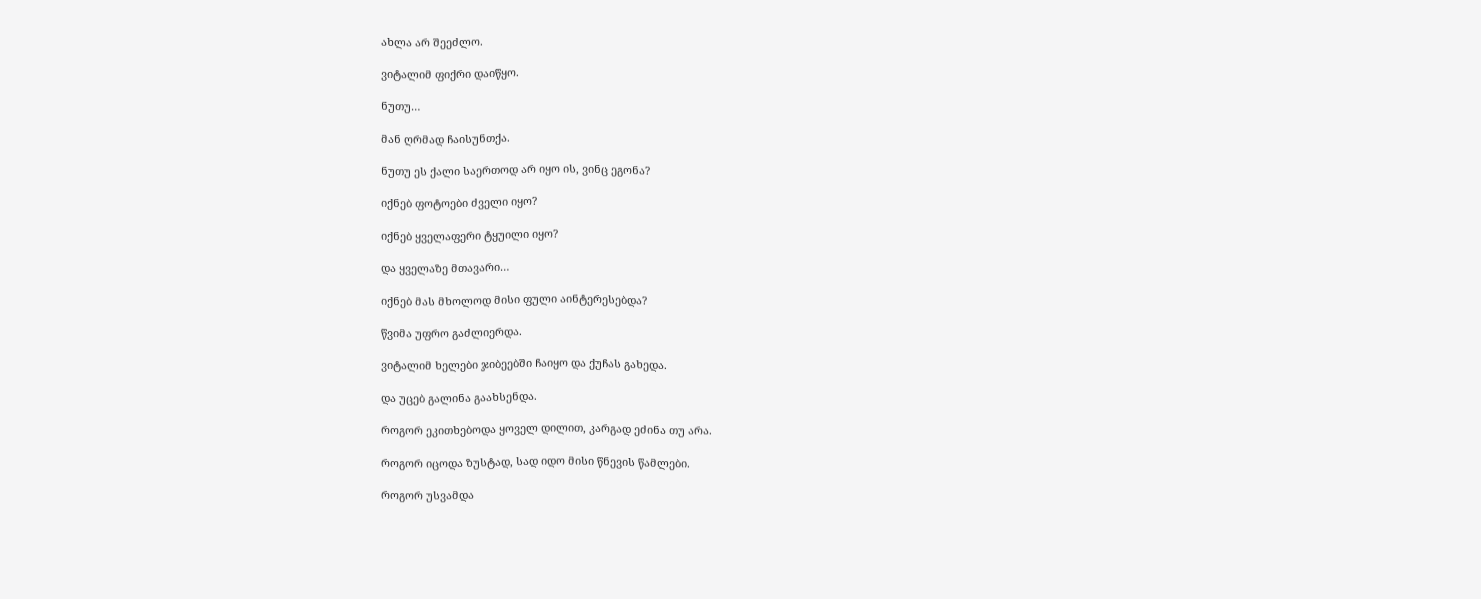ახლა არ შეეძლო.

ვიტალიმ ფიქრი დაიწყო.

ნუთუ…

მან ღრმად ჩაისუნთქა.

ნუთუ ეს ქალი საერთოდ არ იყო ის, ვინც ეგონა?

იქნებ ფოტოები ძველი იყო?

იქნებ ყველაფერი ტყუილი იყო?

და ყველაზე მთავარი…

იქნებ მას მხოლოდ მისი ფული აინტერესებდა?

წვიმა უფრო გაძლიერდა.

ვიტალიმ ხელები ჯიბეებში ჩაიყო და ქუჩას გახედა.

და უცებ გალინა გაახსენდა.

როგორ ეკითხებოდა ყოველ დილით, კარგად ეძინა თუ არა.

როგორ იცოდა ზუსტად, სად იდო მისი წნევის წამლები.

როგორ უსვამდა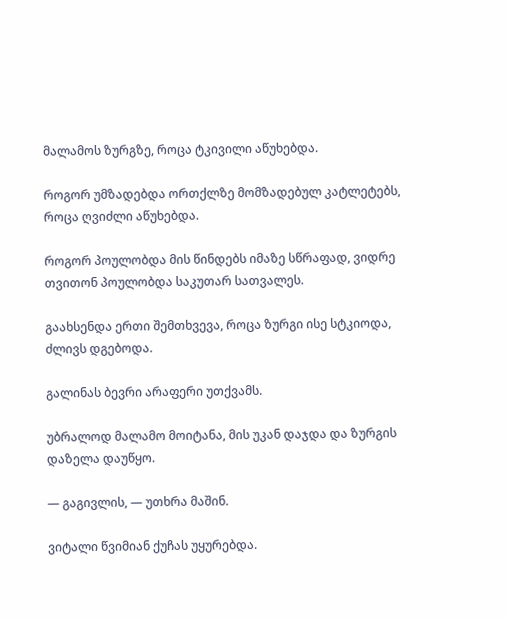მალამოს ზურგზე, როცა ტკივილი აწუხებდა.

როგორ უმზადებდა ორთქლზე მომზადებულ კატლეტებს, როცა ღვიძლი აწუხებდა.

როგორ პოულობდა მის წინდებს იმაზე სწრაფად, ვიდრე თვითონ პოულობდა საკუთარ სათვალეს.

გაახსენდა ერთი შემთხვევა, როცა ზურგი ისე სტკიოდა, ძლივს დგებოდა.

გალინას ბევრი არაფერი უთქვამს.

უბრალოდ მალამო მოიტანა, მის უკან დაჯდა და ზურგის დაზელა დაუწყო.

— გაგივლის, — უთხრა მაშინ.

ვიტალი წვიმიან ქუჩას უყურებდა.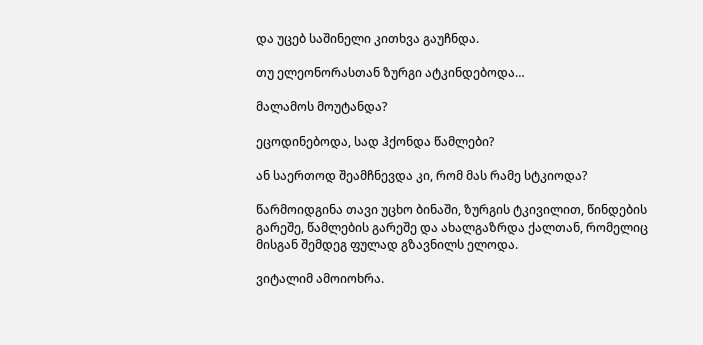და უცებ საშინელი კითხვა გაუჩნდა.

თუ ელეონორასთან ზურგი ატკინდებოდა…

მალამოს მოუტანდა?

ეცოდინებოდა, სად ჰქონდა წამლები?

ან საერთოდ შეამჩნევდა კი, რომ მას რამე სტკიოდა?

წარმოიდგინა თავი უცხო ბინაში, ზურგის ტკივილით, წინდების გარეშე, წამლების გარეშე და ახალგაზრდა ქალთან, რომელიც მისგან შემდეგ ფულად გზავნილს ელოდა.

ვიტალიმ ამოიოხრა.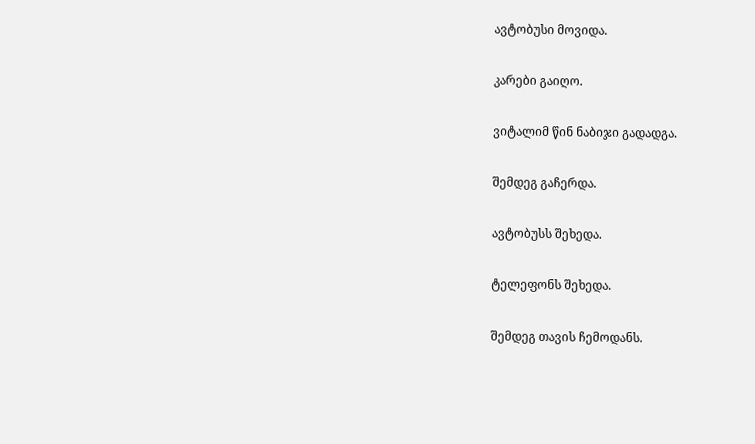ავტობუსი მოვიდა.

კარები გაიღო.

ვიტალიმ წინ ნაბიჯი გადადგა.

შემდეგ გაჩერდა.

ავტობუსს შეხედა.

ტელეფონს შეხედა.

შემდეგ თავის ჩემოდანს.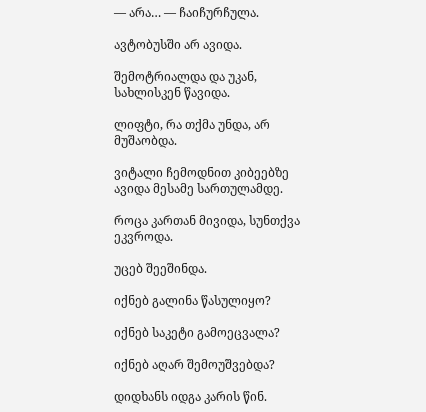— არა… — ჩაიჩურჩულა.

ავტობუსში არ ავიდა.

შემოტრიალდა და უკან, სახლისკენ წავიდა.

ლიფტი, რა თქმა უნდა, არ მუშაობდა.

ვიტალი ჩემოდნით კიბეებზე ავიდა მესამე სართულამდე.

როცა კართან მივიდა, სუნთქვა ეკვროდა.

უცებ შეეშინდა.

იქნებ გალინა წასულიყო?

იქნებ საკეტი გამოეცვალა?

იქნებ აღარ შემოუშვებდა?

დიდხანს იდგა კარის წინ.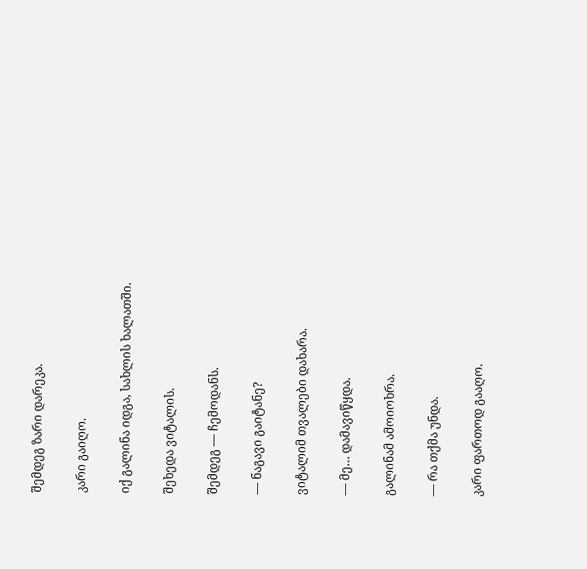შემდეგ ზარი დარეკა.

კარი გაიღო.

იქ გალინა იდგა, სახლის ხალათში.

შეხედა ვიტალის.

შემდეგ — ჩემოდანს.

— ნაგავი გაიტანე?

ვიტალიმ თვალები დახარა.

— მე… დამავიწყდა.

გალინამ ამოიოხრა.

— რა თქმა უნდა.

კარი ფართოდ გააღო.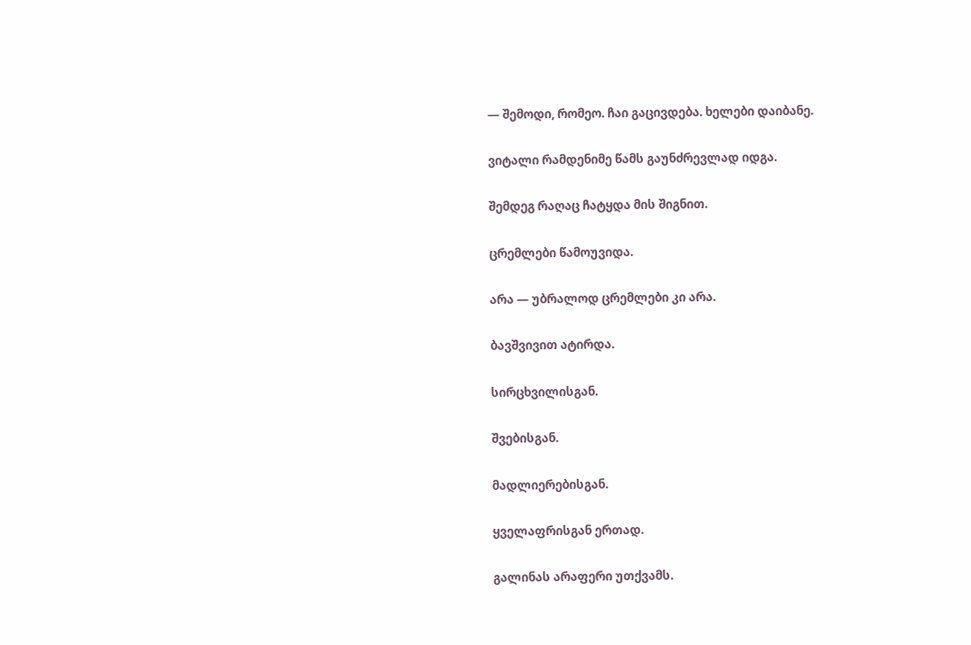— შემოდი, რომეო. ჩაი გაცივდება. ხელები დაიბანე.

ვიტალი რამდენიმე წამს გაუნძრევლად იდგა.

შემდეგ რაღაც ჩატყდა მის შიგნით.

ცრემლები წამოუვიდა.

არა — უბრალოდ ცრემლები კი არა.

ბავშვივით ატირდა.

სირცხვილისგან.

შვებისგან.

მადლიერებისგან.

ყველაფრისგან ერთად.

გალინას არაფერი უთქვამს.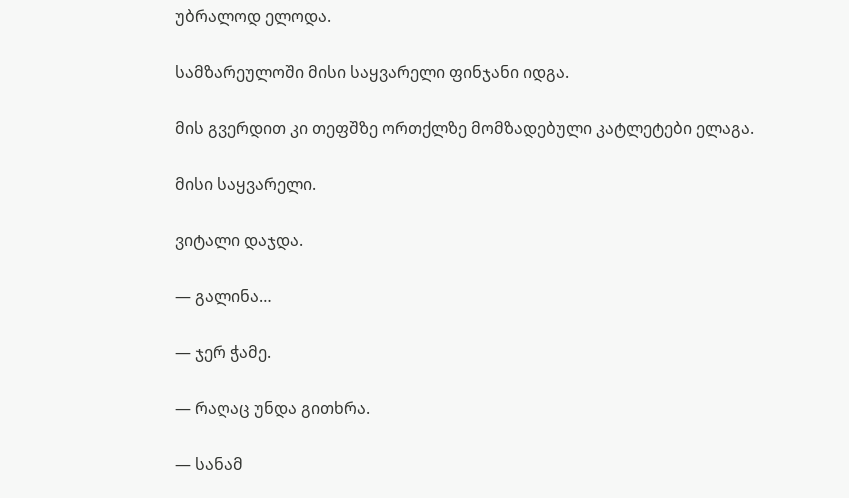უბრალოდ ელოდა.

სამზარეულოში მისი საყვარელი ფინჯანი იდგა.

მის გვერდით კი თეფშზე ორთქლზე მომზადებული კატლეტები ელაგა.

მისი საყვარელი.

ვიტალი დაჯდა.

— გალინა…

— ჯერ ჭამე.

— რაღაც უნდა გითხრა.

— სანამ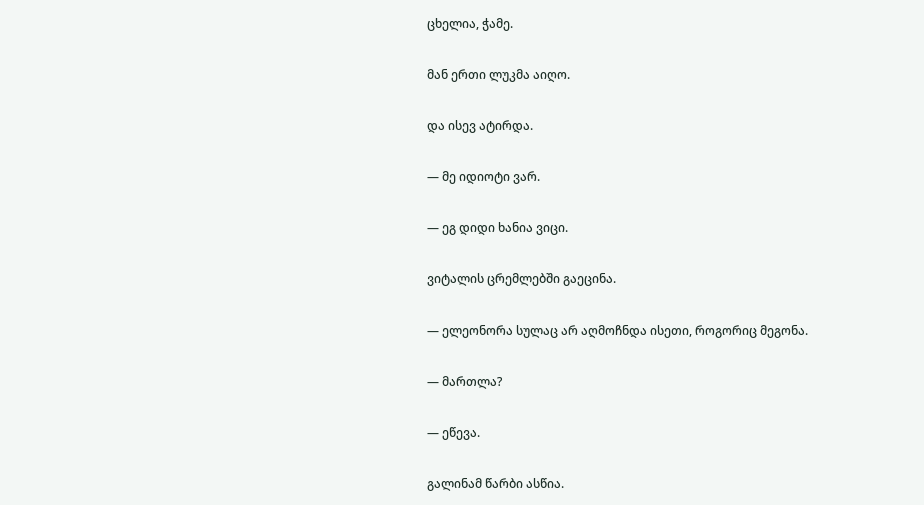ცხელია, ჭამე.

მან ერთი ლუკმა აიღო.

და ისევ ატირდა.

— მე იდიოტი ვარ.

— ეგ დიდი ხანია ვიცი.

ვიტალის ცრემლებში გაეცინა.

— ელეონორა სულაც არ აღმოჩნდა ისეთი, როგორიც მეგონა.

— მართლა?

— ეწევა.

გალინამ წარბი ასწია.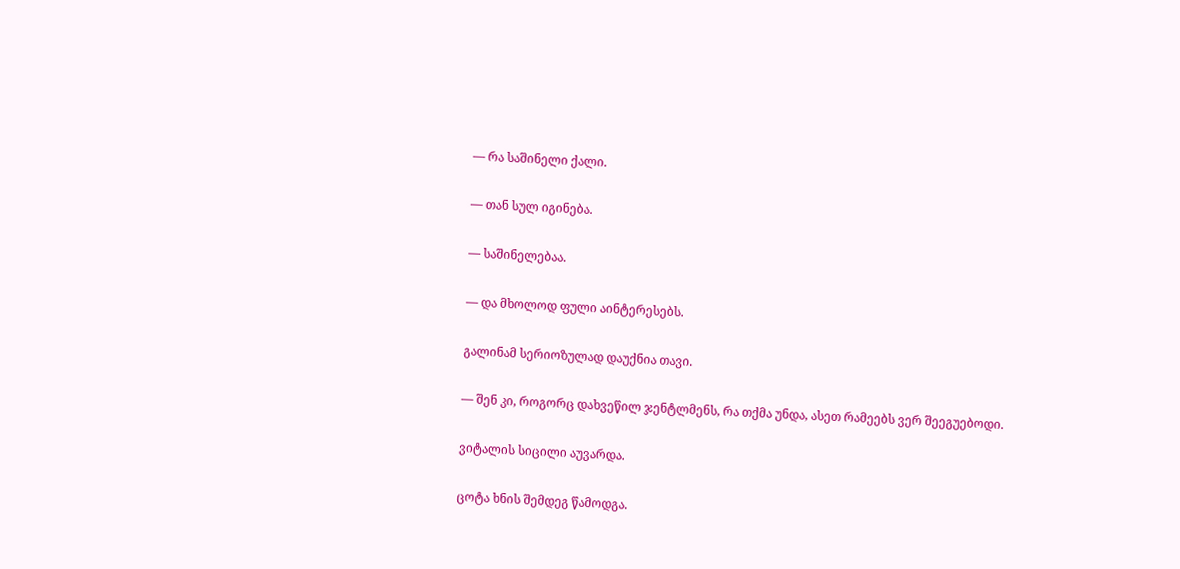— რა საშინელი ქალი.

— თან სულ იგინება.

— საშინელებაა.

— და მხოლოდ ფული აინტერესებს.

გალინამ სერიოზულად დაუქნია თავი.

— შენ კი, როგორც დახვეწილ ჯენტლმენს, რა თქმა უნდა, ასეთ რამეებს ვერ შეეგუებოდი.

ვიტალის სიცილი აუვარდა.

ცოტა ხნის შემდეგ წამოდგა.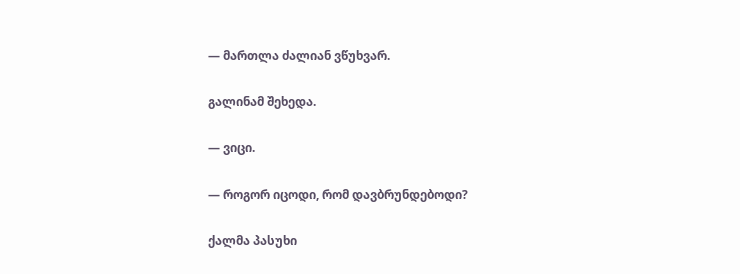— მართლა ძალიან ვწუხვარ.

გალინამ შეხედა.

— ვიცი.

— როგორ იცოდი, რომ დავბრუნდებოდი?

ქალმა პასუხი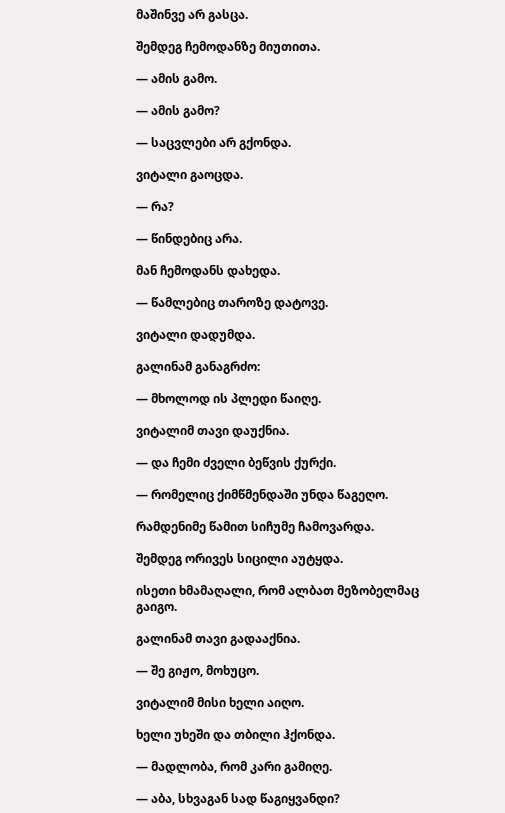მაშინვე არ გასცა.

შემდეგ ჩემოდანზე მიუთითა.

— ამის გამო.

— ამის გამო?

— საცვლები არ გქონდა.

ვიტალი გაოცდა.

— რა?

— წინდებიც არა.

მან ჩემოდანს დახედა.

— წამლებიც თაროზე დატოვე.

ვიტალი დადუმდა.

გალინამ განაგრძო:

— მხოლოდ ის პლედი წაიღე.

ვიტალიმ თავი დაუქნია.

— და ჩემი ძველი ბეწვის ქურქი.

— რომელიც ქიმწმენდაში უნდა წაგეღო.

რამდენიმე წამით სიჩუმე ჩამოვარდა.

შემდეგ ორივეს სიცილი აუტყდა.

ისეთი ხმამაღალი, რომ ალბათ მეზობელმაც გაიგო.

გალინამ თავი გადააქნია.

— შე გიჟო, მოხუცო.

ვიტალიმ მისი ხელი აიღო.

ხელი უხეში და თბილი ჰქონდა.

— მადლობა, რომ კარი გამიღე.

— აბა, სხვაგან სად წაგიყვანდი?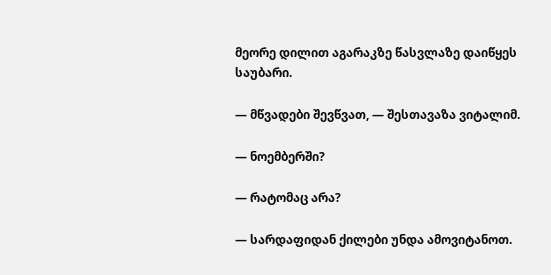მეორე დილით აგარაკზე წასვლაზე დაიწყეს საუბარი.

— მწვადები შევწვათ, — შესთავაზა ვიტალიმ.

— ნოემბერში?

— რატომაც არა?

— სარდაფიდან ქილები უნდა ამოვიტანოთ.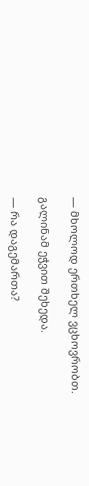— მხოლოდ ერთხელ ვცხოვრობთ.

გალინამ ეჭვით შეხედა.

— რა დაგემართა?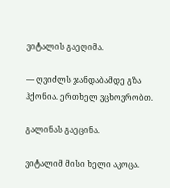ვიტალის გაეღიმა.

— ღვიძლს ჯანდაბამდე გზა ჰქონია. ერთხელ ვცხოვრობთ.

გალინას გაეცინა.

ვიტალიმ მისი ხელი აკოცა.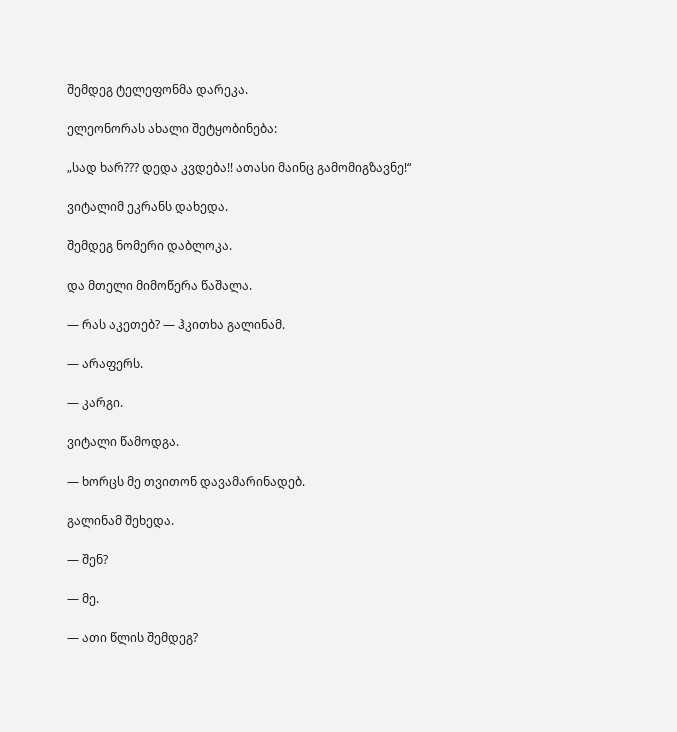შემდეგ ტელეფონმა დარეკა.

ელეონორას ახალი შეტყობინება:

„სად ხარ??? დედა კვდება!! ათასი მაინც გამომიგზავნე!“

ვიტალიმ ეკრანს დახედა.

შემდეგ ნომერი დაბლოკა.

და მთელი მიმოწერა წაშალა.

— რას აკეთებ? — ჰკითხა გალინამ.

— არაფერს.

— კარგი.

ვიტალი წამოდგა.

— ხორცს მე თვითონ დავამარინადებ.

გალინამ შეხედა.

— შენ?

— მე.

— ათი წლის შემდეგ?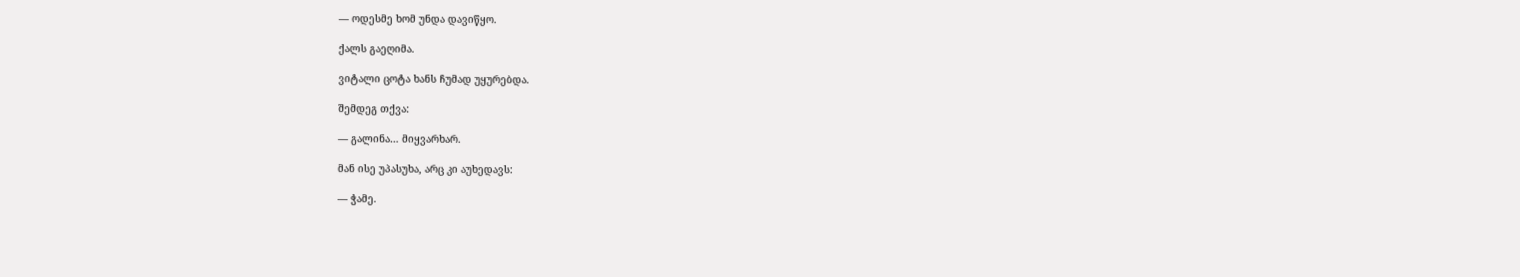— ოდესმე ხომ უნდა დავიწყო.

ქალს გაეღიმა.

ვიტალი ცოტა ხანს ჩუმად უყურებდა.

შემდეგ თქვა:

— გალინა… მიყვარხარ.

მან ისე უპასუხა, არც კი აუხედავს:

— ჭამე.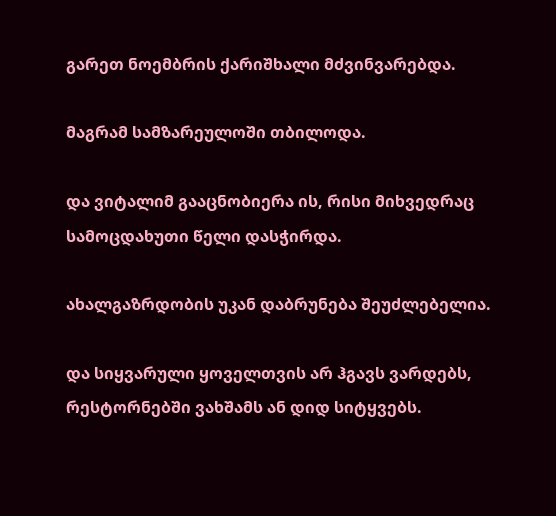გარეთ ნოემბრის ქარიშხალი მძვინვარებდა.

მაგრამ სამზარეულოში თბილოდა.

და ვიტალიმ გააცნობიერა ის, რისი მიხვედრაც სამოცდახუთი წელი დასჭირდა.

ახალგაზრდობის უკან დაბრუნება შეუძლებელია.

და სიყვარული ყოველთვის არ ჰგავს ვარდებს, რესტორნებში ვახშამს ან დიდ სიტყვებს.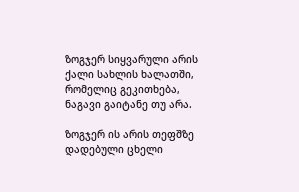ზოგჯერ სიყვარული არის ქალი სახლის ხალათში, რომელიც გეკითხება, ნაგავი გაიტანე თუ არა.

ზოგჯერ ის არის თეფშზე დადებული ცხელი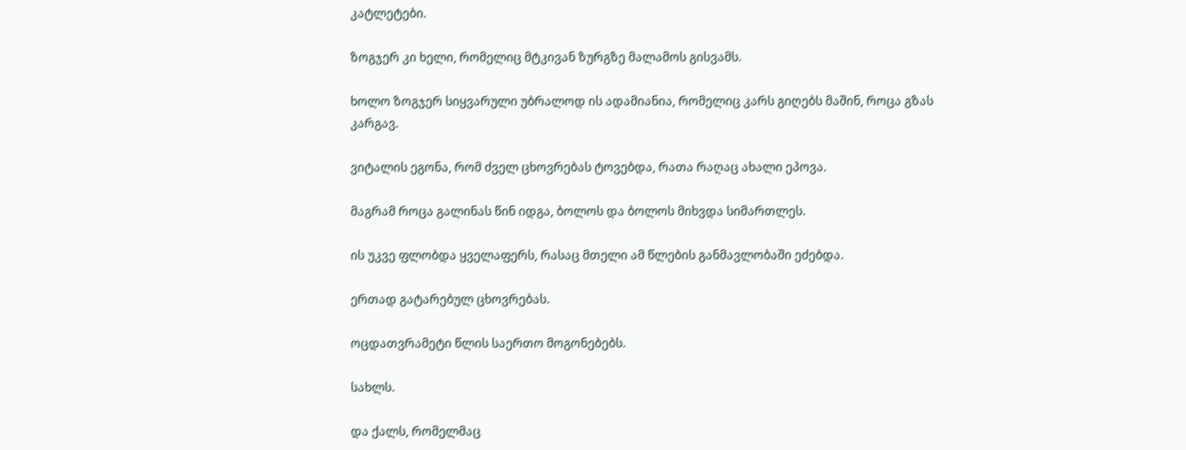კატლეტები.

ზოგჯერ კი ხელი, რომელიც მტკივან ზურგზე მალამოს გისვამს.

ხოლო ზოგჯერ სიყვარული უბრალოდ ის ადამიანია, რომელიც კარს გიღებს მაშინ, როცა გზას კარგავ.

ვიტალის ეგონა, რომ ძველ ცხოვრებას ტოვებდა, რათა რაღაც ახალი ეპოვა.

მაგრამ როცა გალინას წინ იდგა, ბოლოს და ბოლოს მიხვდა სიმართლეს.

ის უკვე ფლობდა ყველაფერს, რასაც მთელი ამ წლების განმავლობაში ეძებდა.

ერთად გატარებულ ცხოვრებას.

ოცდათვრამეტი წლის საერთო მოგონებებს.

სახლს.

და ქალს, რომელმაც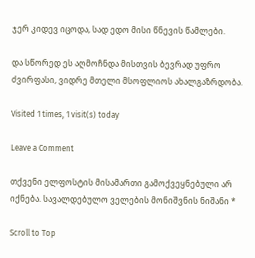ჯერ კიდევ იცოდა, სად ედო მისი წნევის წამლები.

და სწორედ ეს აღმოჩნდა მისთვის ბევრად უფრო ძვირფასი, ვიდრე მთელი მსოფლიოს ახალგაზრდობა.

Visited 1 times, 1 visit(s) today

Leave a Comment

თქვენი ელფოსტის მისამართი გამოქვეყნებული არ იქნება. სავალდებულო ველების მონიშვნის ნიშანი *

Scroll to Top